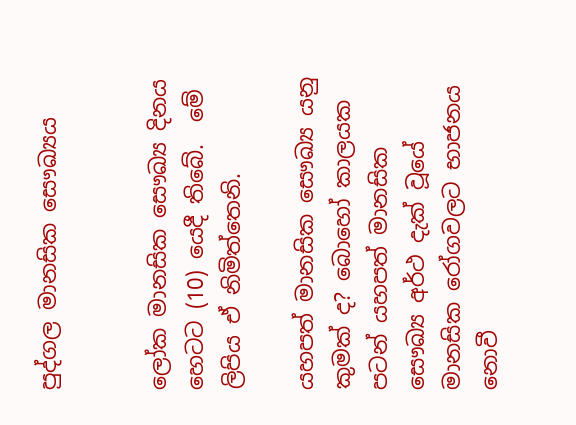පුද්ගල මානසික සෞඛ්‍යය


ලෝක මානසික සෞඛ්‍ය දිනය  හෙටට (10) යෙදී තිබේ.  මේ ලිපිය ඒ නිමිත්තෙනි.

යහපත් මානසික සෞඛ්‍ය යනු කුමක් ද? බොහෝ කාලයක පටන් යහපත් මානසික සෞඛ්‍ය අර්ථ දැක් වූයේ මානසික රෝගවලට භාජනය නොවී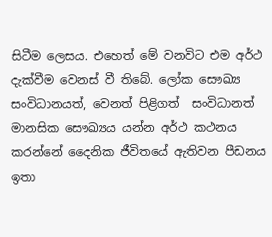සිටීම ලෙසය. එහෙත් මේ වනවිට එම අර්ථ දැක්වීම වෙනස් වී තිබේ. ලෝක සෞඛ්‍ය සංවිධානයත්, වෙනත් පිළිගත්  සංවිධානත් මානසික සෞඛ්‍යය යන්න අර්ථ කථනය කරන්නේ දෛනික ජීවිතයේ ඇතිවන පීඩනය ඉතා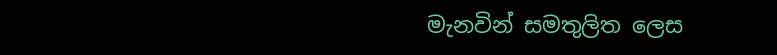මැනවින් සමතුලිත ලෙස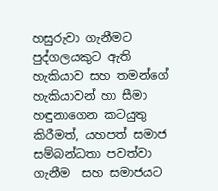හසුරුවා ගැනීමට පුද්ගලයකුට ඇති හැකියාව සහ තමන්ගේ හැකියාවන් හා සීමා හඳුනාගෙන කටයුතු කිරීමත්, යහපත් සමාජ සම්බන්ධතා පවත්වා ගැනීම  සහ සමාජයට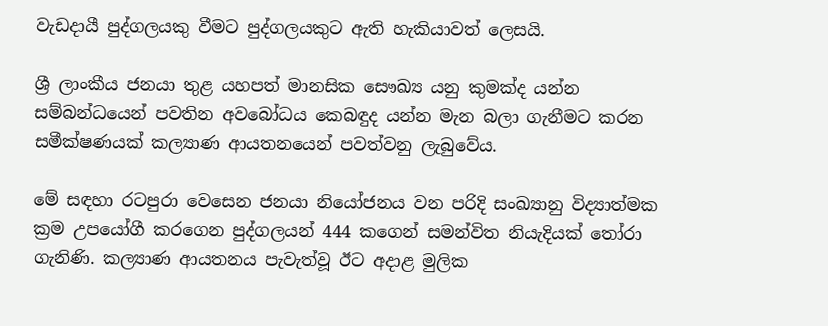වැඩදායී පුද්ගලයකු වීමට පුද්ගලයකුට ඇති හැකියාවත් ලෙසයි.

ශ්‍රී ලාංකීය ජනයා තුළ යහපත් මානසික සෞඛ්‍ය යනු කුමක්ද යන්න සම්බන්ධයෙන් පවතින අවබෝධය කෙබඳුද යන්න මැන බලා ගැනීමට කරන සමීක්ෂණයක් කල්‍යාණ ආයතනයෙන් පවත්වනු ලැබුවේය.

මේ සඳහා රටපුරා වෙසෙන ජනයා නියෝජනය වන පරිදි සංඛ්‍යානු විද්‍යාත්මක ක්‍රම උපයෝගී කරගෙන පුද්ගලයන් 444 කගෙන් සමන්විත නියැදියක් තෝරා ගැනිණි. කල්‍යාණ ආයතනය පැවැත්වූ ඊට අදාළ මුලික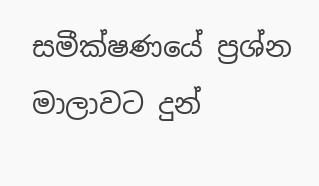සමීක්ෂණයේ ප්‍රශ්න මාලාවට දුන්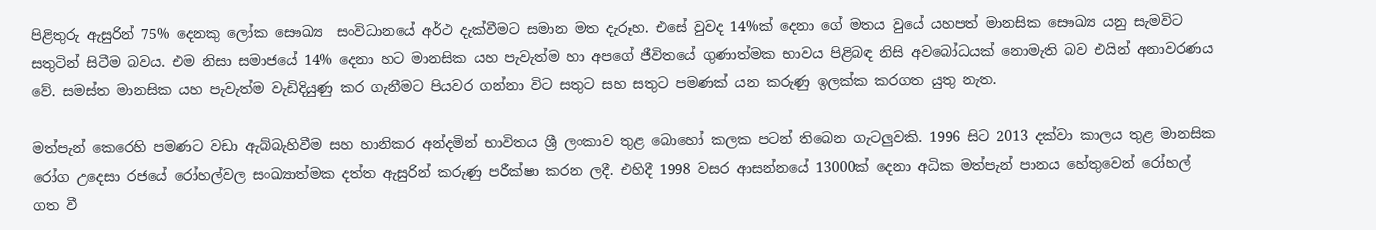පිළිතුරු ඇසුරින් 75% දෙනකු ලෝක සෞඛ්‍ය  සංවිධානයේ අර්ථ දැක්වීමට සමාන මත දැරූහ. එසේ වුවද 14%ක් දෙනා ගේ මතය වුයේ යහපත් මානසික සෞඛ්‍ය යනු සැමවිට සතුටින් සිටීම බවය. එම නිසා සමාජයේ 14% දෙනා හට මානසික යහ පැවැත්ම හා අපගේ ජීවිතයේ ගුණාත්මක භාවය පිළිබඳ නිසි අවබෝධයක් නොමැති බව එයින් අනාවරණය වේ. සමස්ත මානසික යහ පැවැත්ම වැඩිදියුණු කර ගැනීමට පියවර ගන්නා විට සතුට සහ සතුට පමණක් යන කරුණු ඉලක්ක කරගත යුතු නැත.

මත්පැන් කෙරෙහි පමණට වඩා ඇබ්බැහිවීම සහ හානිකර අන්දමින් භාවිතය ශ්‍රී ලංකාව තුළ බොහෝ කලක පටන් තිබෙන ගැටලුවකි. 1996 සිට 2013 දක්වා කාලය තුළ මානසික රෝග උදෙසා රජයේ රෝහල්වල සංඛ්‍යාත්මක දත්ත ඇසුරින් කරුණු පරීක්ෂා කරන ලදී. එහිදී 1998 වසර ආසන්නයේ 13000ක් දෙනා අධික මත්පැන් පානය හේතුවෙන් රෝහල් ගත වී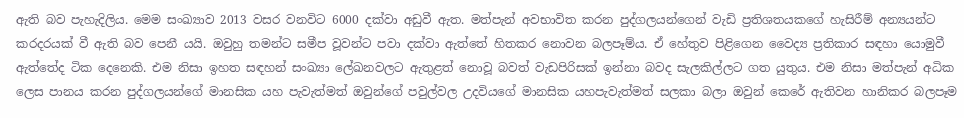ඇති බව පැහැදිලිය. මෙම සංඛ්‍යාව 2013 වසර වනවිට 6000 දක්වා අඩුවී ඇත. මත්පැන් අවභාවිත කරන පුද්ගලයන්ගෙන් වැඩි ප්‍රතිශතයකගේ හැසිරීම් අන්‍යයන්ට කරදරයක් වී ඇති බව පෙනී යයි. ඔවුහු තමන්ට සමීප වූවන්ට පවා දක්වා ඇත්තේ හිතකර නොවන බලපෑම්ය. ඒ හේතුව පිළිගෙන වෛද්‍ය ප්‍රතිකාර සඳහා යොමුවී ඇත්තේද ටික දෙනෙකි. එම නිසා ඉහත සඳහන් සංඛ්‍යා ලේඛනවලට ඇතුළත් නොවූ බවත් වැඩපිරිසක් ඉන්නා බවද සැලකිල්ලට ගත යුතුය. එම නිසා මත්පැන් අධික ලෙස පානය කරන පුද්ගලයන්ගේ මානසික යහ පැවැත්මත් ඔවුන්ගේ පවුල්වල උදවියගේ මානසික යහපැවැත්මත් සලකා බලා ඔවුන් කෙරේ ඇතිවන හානිකර බලපෑම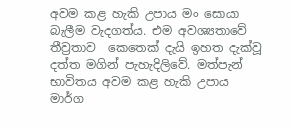අවම කළ හැකි උපාය මං සොයා බැලීම වැදගත්ය. එම අවශ්‍යතාවේ තීව්‍රතාව  කෙතෙක් දැයි ඉහත දැක්වූ දත්ත මගින් පැහැදිලිවේ. මත්පැන් භාවිතය අවම කළ හැකි උපාය මාර්ග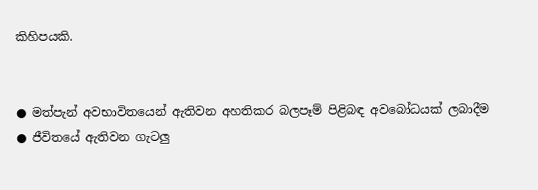කිහිපයකි.


● මත්පැන් අවභාවිතයෙන් ඇතිවන අහතිකර බලපෑම් පිළිබඳ අවබෝධයක් ලබාදීම
● ජීවිතයේ ඇතිවන ගැටලු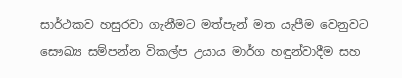සාර්ථකව හසුරවා ගැනීමට මත්පැන් මත යැපීම වෙනුවට සෞඛ්‍ය සම්පන්න විකල්ප උයාය මාර්ග හඳුන්වාදීම සහ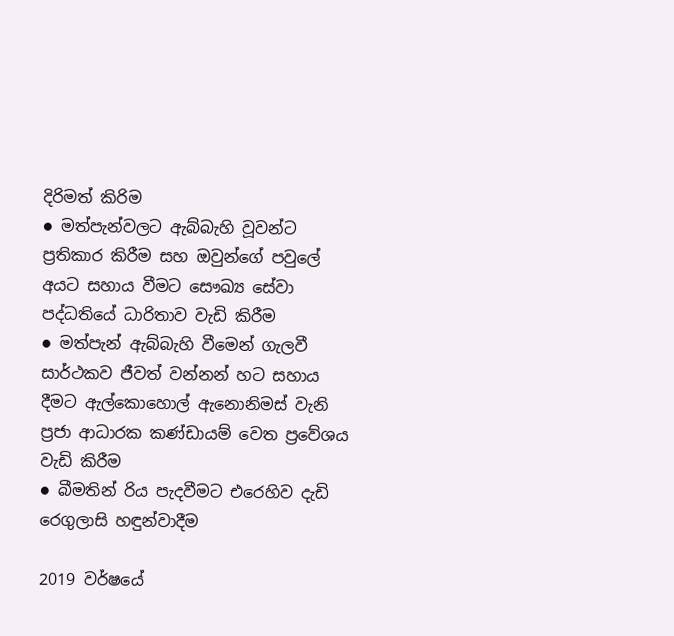දිරිමත් කිරිම
● මත්පැන්වලට ඇබ්බැහි වූවන්ට ප්‍රතිකාර කිරීම සහ ඔවුන්ගේ පවුලේ අයට සහාය වීමට සෞඛ්‍ය සේවා පද්ධතියේ ධාරිතාව වැඩි කිරීම
● මත්පැන් ඇබ්බැහි වීමෙන් ගැලවී සාර්ථකව ජීවත් වන්නන් හට සහාය දීමට ඇල්කොහොල් ඇනොනිමස් වැනි ප්‍රජා ආධාරක කණ්ඩායම් වෙත ප්‍රවේශය වැඩි කිරීම
● බීමතින් රිය පැදවීමට එරෙහිව දැඩි රෙගුලාසි හඳුන්වාදීම

2019 වර්ෂයේ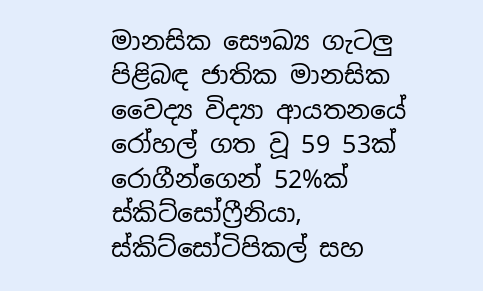මානසික සෞඛ්‍ය ගැටලු පිළිබඳ ජාතික මානසික වෛද්‍ය විද්‍යා ආයතනයේ රෝහල් ගත වූ 59 53ක් රොගීන්ගෙන් 52%ක් ස්කිට්සෝෆ්‍රීනියා, ස්කිට්සෝටිපිකල් සහ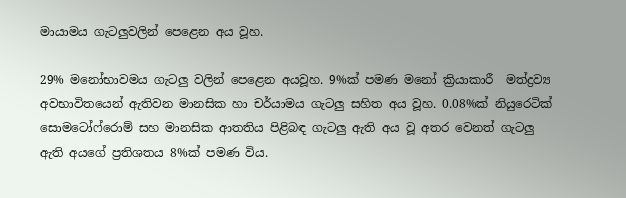මායාමය ගැටලුවලින් පෙළෙන අය වූහ.

29% මනෝභාවමය ගැටලු වලින් පෙළෙන අයවූහ. 9%ක් පමණ මනෝ ක්‍රියාකාරී  මත්ද්‍රව්‍ය අවභාවිතයෙන් ඇතිවන මානසික හා චර්යාමය ගැටලු සහිත අය වූහ. 0.08%ක් නියුරෙටික් සොමටෝෆ්රොම් සහ මානසික ආතතිය පිළිබඳ ගැටලු ඇති අය වූ අතර වෙනත් ගැටලු ඇති අයගේ ප්‍රතිශතය 8%ක් පමණ විය.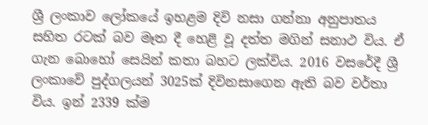ශ්‍රී ලංකාව ලෝකයේ ඉහළම දිවි නසා ගන්නා අනුපාතය සහිත රටක් බව මෑත දී හෙළි වූ දත්ත මගින් සනාථ විය. ඒ ගැන බොහෝ සෙයින් කතා බහට ලක්විය. 2016 වසරේදී ශ්‍රී ලංකාවේ පුද්ගලයන් 3025ක් දිවිනසාගෙන ඇති බව වර්තා විය. ඉන් 2339 ක්ම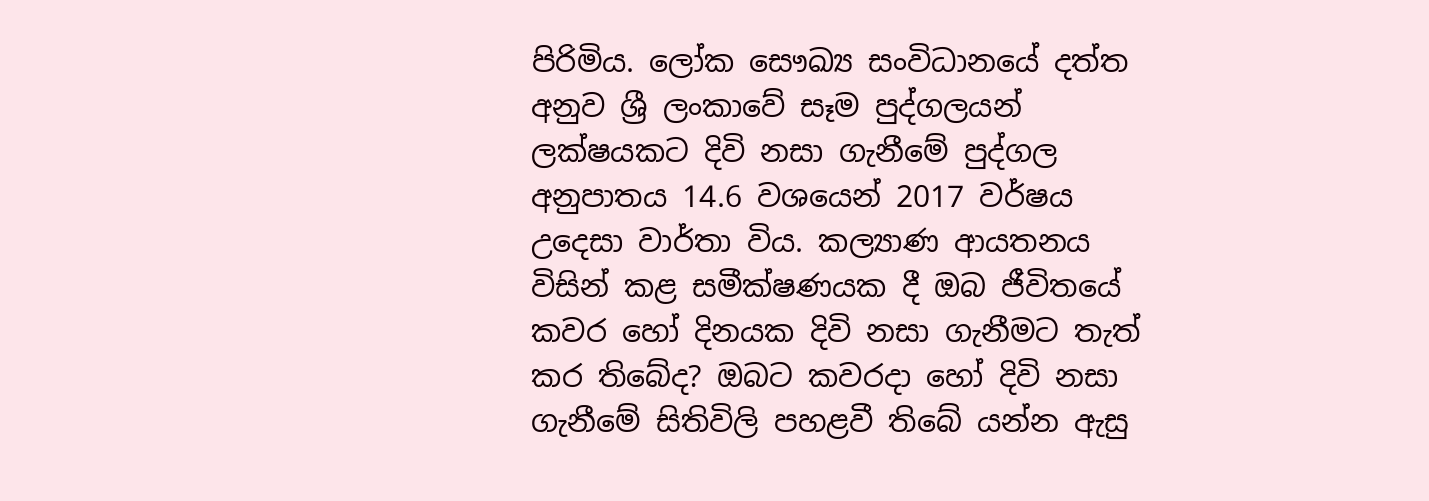පිරිමිය. ලෝක සෞඛ්‍ය සංවිධානයේ දත්ත අනුව ශ්‍රී ලංකාවේ සෑම පුද්ගලයන්  ලක්ෂයකට දිවි නසා ගැනීමේ පුද්ගල අනුපාතය 14.6 වශයෙන් 2017 වර්ෂය උදෙසා වාර්තා විය. කල්‍යාණ ආයතනය විසින් කළ සමීක්ෂණයක දී ඔබ ජීවිතයේ කවර හෝ දිනයක දිවි නසා ගැනීමට තැත් කර තිබේද? ඔබට කවරදා හෝ දිවි නසා ගැනීමේ සිතිවිලි පහළවී තිබේ යන්න ඇසු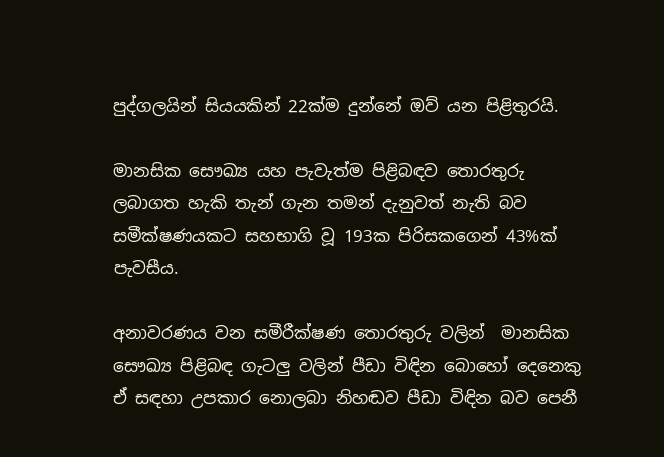පුද්ගලයින් සියයකින් 22ක්ම දුන්නේ ඔව් යන පිළිතුරයි.

මානසික සෞඛ්‍ය යහ පැවැත්ම පිළිබඳව තොරතුරු ලබාගත හැකි තැන් ගැන තමන් දැනුවත් නැති බව සමීක්ෂණයකට සහභාගි වූ 193ක පිරිසකගෙන් 43%ක් පැවසීය.

අනාවරණය වන සමීරීක්ෂණ තොරතුරු වලින්  මානසික සෞඛ්‍ය පිළිබඳ ගැටලු වලින් පීඩා විඳින බොහෝ දෙනෙකු ඒ සඳහා උපකාර නොලබා නිහඬව පීඩා විඳින බව පෙනී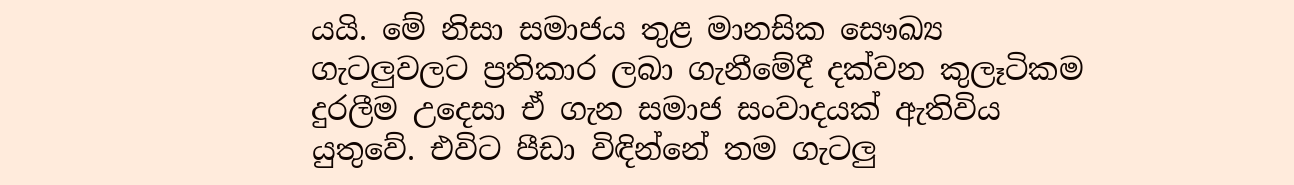යයි. මේ නිසා සමාජය තුළ මානසික සෞඛ්‍ය ගැටලුවලට ප්‍රතිකාර ලබා ගැනීමේදී දක්වන කුලෑටිකම දුරලීම උදෙසා ඒ ගැන සමාජ සංවාදයක් ඇතිවිය යුතුවේ. එවිට පීඩා විඳින්නේ තම ගැටලු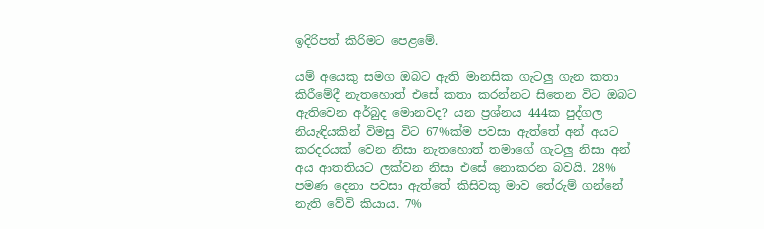ඉදිරිපත් කිරිමට පෙළමේ.

යම් අයෙකු සමග ඔබට ඇති මානසික ගැටලු ගැන කතා කිරීමේදී නැතහොත් එසේ කතා කරන්නට සිතෙන විට ඔබට ඇතිවෙන අර්බුද මොනවද? යන ප්‍රශ්නය 444ක පුද්ගල නියැඳියකින් විමසු විට 67%ක්ම පවසා ඇත්තේ අන් අයට කරදරයක් වෙන නිසා නැතහොත් තමාගේ ගැටලු නිසා අන් අය ආතතියට ලක්වන නිසා එසේ නොකරන බවයි. 28% පමණ දෙනා පවසා ඇත්තේ කිසිවකු මාව තේරුම් ගන්නේ නැති වේවි කියාය. 7%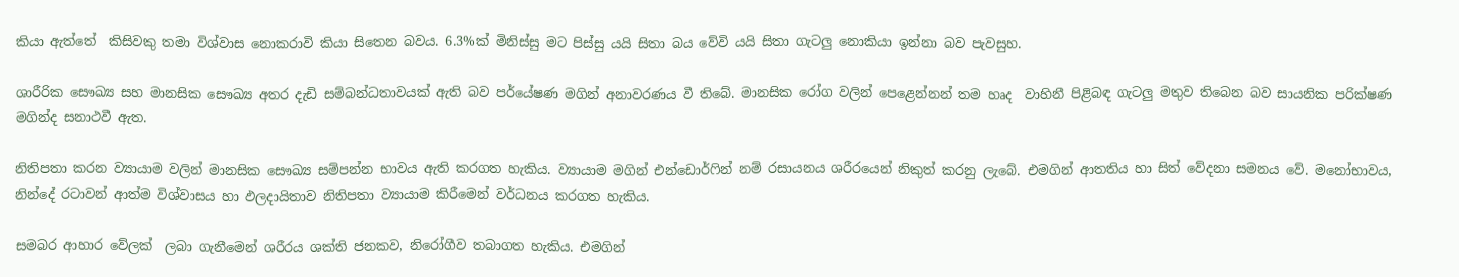කියා ඇත්තේ  කිසිවකු තමා විශ්වාස නොකරාවි කියා සිතෙන බවය. 6.3%ක් මිනිස්සු මට පිස්සු යයි සිතා බය වේවි යයි සිතා ගැටලු නොකියා ඉන්නා බව පැවසුහ.

ශාරීරික සෞඛ්‍ය සහ මානසික සෞඛ්‍ය අතර දැඩි සම්බන්ධතාවයක් ඇති බව පර්යේෂණ මගින් අනාවරණය වී තිබේ. මානසික රෝග වලින් පෙළෙන්නන් තම හෘද  වාහිනී පිළිබඳ ගැටලු මතුව තිබෙන බව සායනික පරික්ෂණ මගින්ද සනාථවී ඇත.

නිතිපතා කරන ව්‍යායාම වලින් මානසික සෞඛ්‍ය සම්පන්න භාවය ඇති කරගත හැකිය. ව්‍යායාම මගින් එන්ඩොර්ෆින් නම් රසායනය ශරීරයෙන් නිකුත් කරනු ලැබේ. එමගින් ආතතිය හා සිත් වේදනා සමනය වේ. මනෝභාවය, නින්දේ රටාවන් ආත්ම විශ්වාසය හා ඵලදායිතාව නිතිපතා ව්‍යායාම කිරීමෙන් වර්ධනය කරගත හැකිය.

සමබර ආහාර වේලක්  ලබා ගැනීමෙන් ශරීරය ශක්ති ජනකව, නිරෝගීව තබාගත හැකිය. එමගින්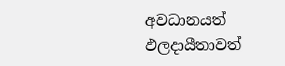අවධානයත් ඵලදායීතාවත්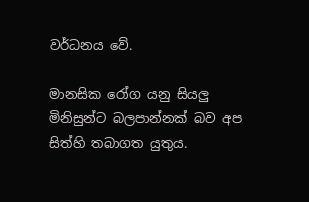වර්ධනය වේ.

මානසික රෝග යනු සියලු මිනිසුන්ට බලපාන්නක් බව අප සිත්හි තබාගත යුතුය.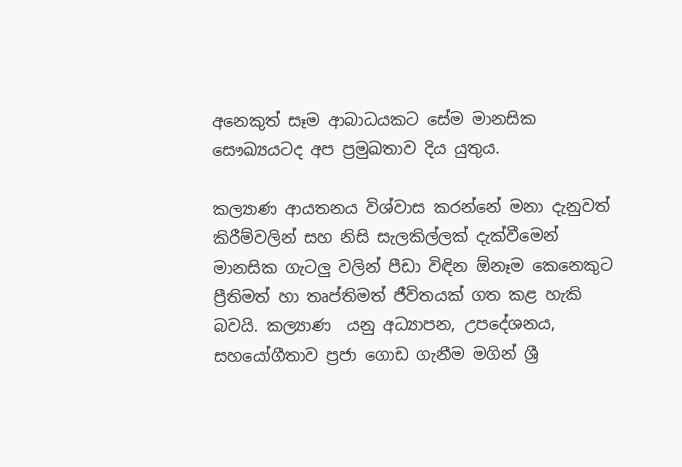අනෙකුත් සෑම ආබාධයකට සේම මානසික සෞඛ්‍යයටද අප ප්‍රමුඛතාව දිය යුතුය.

කල්‍යාණ ආයතනය විශ්වාස කරන්නේ මනා දැනුවත් කිරීම්වලින් සහ නිසි සැලකිල්ලක් දැක්වීමෙන් මානසික ගැටලු වලින් පීඩා විඳින ඕනෑම කෙනෙකුට ප්‍රීතිමත් හා තෘප්තිමත් ජීවිතයක් ගත කළ හැකි බවයි. කල්‍යාණ  යනු අධ්‍යාපන, උපදේශනය, සහයෝගීතාව ප්‍රජා ගොඩ ගැනීම මගින් ශ්‍රී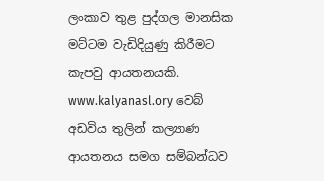ලංකාව තුළ පුද්ගල මානසික මට්ටම වැඩිදියුණු කිරීමට කැපවු ආයතනයකි. www.kalyanasl.ory වෙබ් අඩවිය තුලින් කල්‍යාණ ආයතනය සමග සම්බන්ධව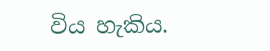විය හැකිය.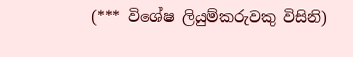(*** විශේෂ ලියුම්කරුවකු විසිනි)